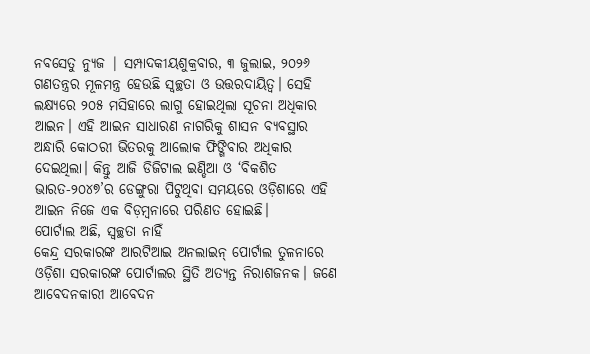ନବସେତୁ ନ୍ୟୁଜ | ସମ୍ପାଦକୀୟଶୁକ୍ରବାର, ୩ ଜୁଲାଇ, ୨୦୨୬
ଗଣତନ୍ତ୍ରର ମୂଳମନ୍ତ୍ର ହେଉଛି ସ୍ୱଚ୍ଛତା ଓ ଉତ୍ତରଦାୟିତ୍ୱ। ସେହି ଲକ୍ଷ୍ୟରେ ୨୦୫ ମସିହାରେ ଲାଗୁ ହୋଇଥିଲା ସୂଚନା ଅଧିକାର ଆଇନ। ଏହି ଆଇନ ସାଧାରଣ ନାଗରିକୁ ଶାସନ ବ୍ୟବସ୍ଥାର ଅନ୍ଧାରି କୋଠରୀ ଭିତରକୁ ଆଲୋକ ଫିଙ୍ଗିବାର ଅଧିକାର ଦେଇଥିଲା। କିନ୍ତୁ ଆଜି ଡିଜିଟାଲ ଇଣ୍ଡିଆ ଓ ‘ବିକଶିତ ଭାରତ-୨୦୪୭’ର ଡେଙ୍ଗୁରା ପିଟୁଥିବା ସମୟରେ ଓଡ଼ିଶାରେ ଏହି ଆଇନ ନିଜେ ଏକ ବିଡ଼ମ୍ବନାରେ ପରିଣତ ହୋଇଛି।
ପୋର୍ଟାଲ ଅଛି, ସ୍ୱଚ୍ଛତା ନାହିଁ
କେନ୍ଦ୍ର ସରକାରଙ୍କ ଆରଟିଆଇ ଅନଲାଇନ୍ ପୋର୍ଟାଲ ତୁଳନାରେ ଓଡ଼ିଶା ସରକାରଙ୍କ ପୋର୍ଟାଲର ସ୍ଥିତି ଅତ୍ୟନ୍ତ ନିରାଶଜନକ। ଜଣେ ଆବେଦନକାରୀ ଆବେଦନ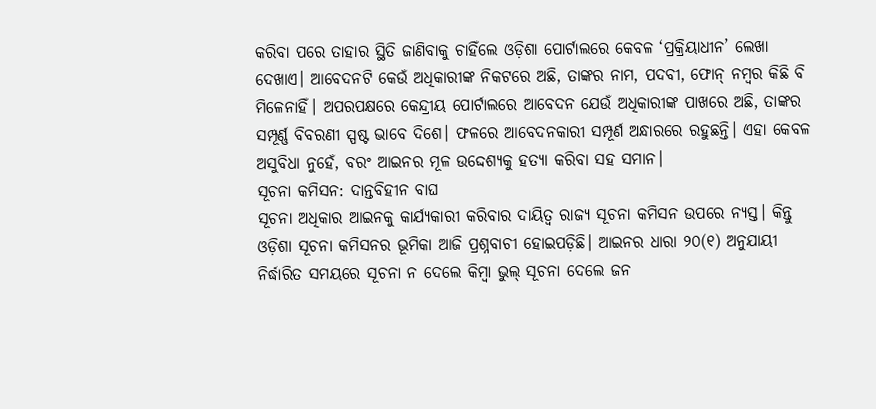କରିବା ପରେ ତାହାର ସ୍ଥିତି ଜାଣିବାକୁ ଚାହିଁଲେ ଓଡ଼ିଶା ପୋର୍ଟାଲରେ କେବଳ ‘ପ୍ରକ୍ରିୟାଧୀନ’ ଲେଖା ଦେଖାଏ। ଆବେଦନଟି କେଉଁ ଅଧିକାରୀଙ୍କ ନିକଟରେ ଅଛି, ତାଙ୍କର ନାମ, ପଦବୀ, ଫୋନ୍ ନମ୍ବର କିଛି ବି ମିଳେନାହିଁ। ଅପରପକ୍ଷରେ କେନ୍ଦ୍ରୀୟ ପୋର୍ଟାଲରେ ଆବେଦନ ଯେଉଁ ଅଧିକାରୀଙ୍କ ପାଖରେ ଅଛି, ତାଙ୍କର ସମ୍ପୂର୍ଣ୍ଣ ବିବରଣୀ ସ୍ପଷ୍ଟ ଭାବେ ଦିଶେ। ଫଳରେ ଆବେଦନକାରୀ ସମ୍ପୂର୍ଣ ଅନ୍ଧାରରେ ରହୁଛନ୍ତି। ଏହା କେବଳ ଅସୁବିଧା ନୁହେଁ, ବରଂ ଆଇନର ମୂଳ ଉଦ୍ଦେଶ୍ୟକୁ ହତ୍ୟା କରିବା ସହ ସମାନ।
ସୂଚନା କମିସନ: ଦାନ୍ତବିହୀନ ବାଘ
ସୂଚନା ଅଧିକାର ଆଇନକୁ କାର୍ଯ୍ୟକାରୀ କରିବାର ଦାୟିତ୍ୱ ରାଜ୍ୟ ସୂଚନା କମିସନ ଉପରେ ନ୍ୟସ୍ତ। କିନ୍ତୁ ଓଡ଼ିଶା ସୂଚନା କମିସନର ଭୂମିକା ଆଜି ପ୍ରଶ୍ନବାଚୀ ହୋଇପଡ଼ିଛି। ଆଇନର ଧାରା ୨୦(୧) ଅନୁଯାୟୀ ନିର୍ଦ୍ଧାରିତ ସମୟରେ ସୂଚନା ନ ଦେଲେ କିମ୍ବା ଭୁଲ୍ ସୂଚନା ଦେଲେ ଜନ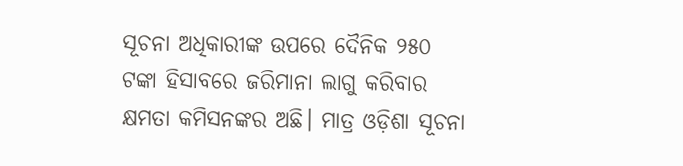ସୂଚନା ଅଧିକାରୀଙ୍କ ଉପରେ ଦୈନିକ ୨୫୦ ଟଙ୍କା ହିସାବରେ ଜରିମାନା ଲାଗୁ କରିବାର କ୍ଷମତା କମିସନଙ୍କର ଅଛି। ମାତ୍ର ଓଡ଼ିଶା ସୂଚନା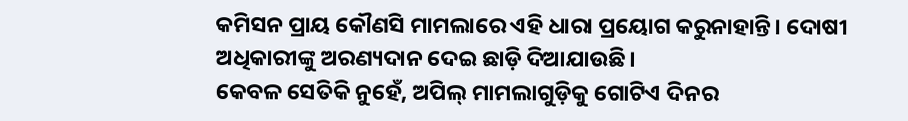କମିସନ ପ୍ରାୟ କୌଣସି ମାମଲାରେ ଏହି ଧାରା ପ୍ରୟୋଗ କରୁନାହାନ୍ତି। ଦୋଷୀ ଅଧିକାରୀଙ୍କୁ ଅରଣ୍ୟଦାନ ଦେଇ ଛାଡ଼ି ଦିଆଯାଉଛି।
କେବଳ ସେତିକି ନୁହେଁ, ଅପିଲ୍ ମାମଲାଗୁଡ଼ିକୁ ଗୋଟିଏ ଦିନର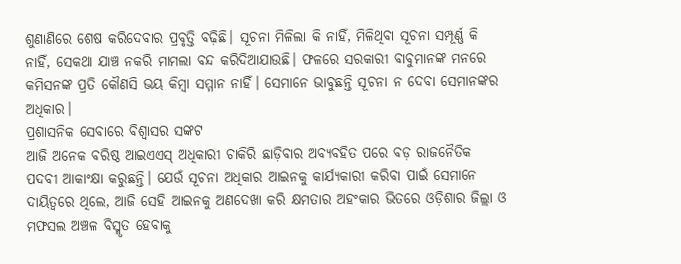ଶୁଣାଣିରେ ଶେଷ କରିଦେବାର ପ୍ରବୃତ୍ତି ବଢ଼ିଛି। ସୂଚନା ମିଳିଲା କି ନାହିଁ, ମିଳିଥିବା ସୂଚନା ସମ୍ପୂର୍ଣ୍ଣ କି ନାହିଁ, ସେକଥା ଯାଞ୍ଚ ନକରି ମାମଲା ବନ୍ଦ କରିଦିଆଯାଉଛି। ଫଳରେ ସରକାରୀ ବାବୁମାନଙ୍କ ମନରେ କମିସନଙ୍କ ପ୍ରତି କୌଣସି ଭୟ କିମ୍ବା ସମ୍ମାନ ନାହିଁ। ସେମାନେ ଭାବୁଛନ୍ତି ସୂଚନା ନ ଦେବା ସେମାନଙ୍କର ଅଧିକାର।
ପ୍ରଶାସନିକ ସେବାରେ ବିଶ୍ୱାସର ସଙ୍କଟ
ଆଜି ଅନେକ ବରିଷ୍ଠ ଆଇଏଏସ୍ ଅଧିକାରୀ ଚାକିରି ଛାଡ଼ିବାର ଅବ୍ୟବହିତ ପରେ ବଡ଼ ରାଜନୈତିକ ପଦବୀ ଆକାଂକ୍ଷା କରୁଛନ୍ତି। ଯେଉଁ ସୂଚନା ଅଧିକାର ଆଇନକୁ କାର୍ଯ୍ୟକାରୀ କରିବା ପାଇଁ ସେମାନେ ଦାୟିତ୍ୱରେ ଥିଲେ, ଆଜି ସେହି ଆଇନକୁ ଅଣଦେଖା କରି କ୍ଷମତାର ଅହଂକାର ଭିତରେ ଓଡ଼ିଶାର ଜିଲ୍ଲା ଓ ମଫସଲ ଅଞ୍ଚଳ ବିସ୍ମୃତ ହେବାକୁ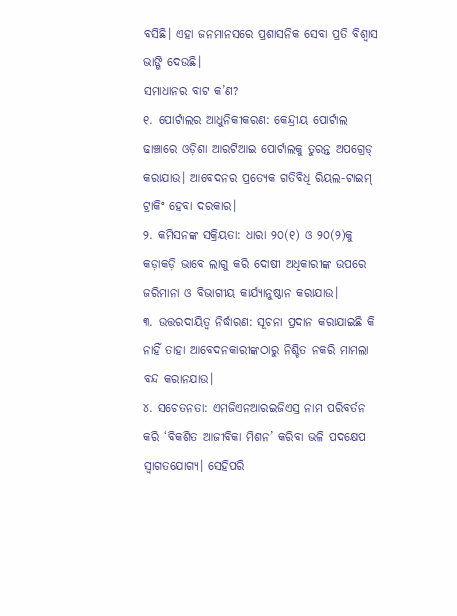ବସିଛି। ଏହା ଜନମାନସରେ ପ୍ରଶାସନିକ ସେବା ପ୍ରତି ବିଶ୍ୱାସ ଭାଙ୍ଗି ଦେଉଛି।
ସମାଧାନର ବାଟ କ’ଣ?
୧. ପୋର୍ଟାଲର ଆଧୁନିକୀକରଣ: କେନ୍ଦ୍ରୀୟ ପୋର୍ଟାଲ ଢାଞ୍ଚାରେ ଓଡ଼ିଶା ଆରଟିଆଇ ପୋର୍ଟାଲକୁ ତୁରନ୍ତ ଅପଗ୍ରେଡ୍ କରାଯାଉ। ଆବେଦନର ପ୍ରତ୍ୟେକ ଗତିବିଧି ରିୟଲ-ଟାଇମ୍ ଟ୍ରାକିଂ ହେବା ଦରକାର।
୨. କମିସନଙ୍କ ସକ୍ରିୟତା: ଧାରା ୨୦(୧) ଓ ୨୦(୨)କୁ କଡ଼ାକଡ଼ି ଭାବେ ଲାଗୁ କରି ଦୋଷୀ ଅଧିକାରୀଙ୍କ ଉପରେ ଜରିମାନା ଓ ବିଭାଗୀୟ କାର୍ଯ୍ୟାନୁଷ୍ଠାନ କରାଯାଉ।
୩. ଉତ୍ତରଦାୟିତ୍ୱ ନିର୍ଦ୍ଧାରଣ: ସୂଚନା ପ୍ରଦାନ କରାଯାଇଛି କି ନାହିଁ ତାହା ଆବେଦନକାରୀଙ୍କଠାରୁ ନିଶ୍ଚିତ ନକରି ମାମଲା ବନ୍ଦ କରାନଯାଉ।
୪. ସଚେତନତା: ଏମଜିଏନଆରଇଜିଏସ୍ର ନାମ ପରିବର୍ତନ କରି ‘ବିକଶିତ ଆଜୀବିକା ମିଶନ’ କରିବା ଭଳି ପଦକ୍ଷେପ ସ୍ୱାଗତଯୋଗ୍ୟ। ସେହିପରି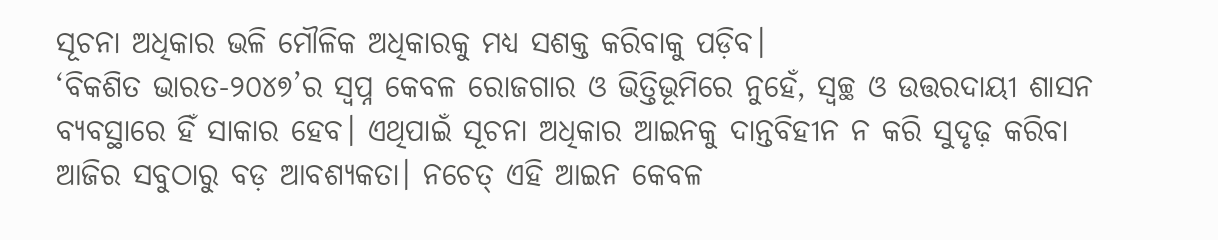ସୂଚନା ଅଧିକାର ଭଳି ମୌଳିକ ଅଧିକାରକୁ ମଧ୍ୟ ସଶକ୍ତ କରିବାକୁ ପଡ଼ିବ।
‘ବିକଶିତ ଭାରତ-୨୦୪୭’ର ସ୍ୱପ୍ନ କେବଳ ରୋଜଗାର ଓ ଭିତ୍ତିଭୂମିରେ ନୁହେଁ, ସ୍ୱଚ୍ଛ ଓ ଉତ୍ତରଦାୟୀ ଶାସନ ବ୍ୟବସ୍ଥାରେ ହିଁ ସାକାର ହେବ। ଏଥିପାଇଁ ସୂଚନା ଅଧିକାର ଆଇନକୁ ଦାନ୍ତବିହୀନ ନ କରି ସୁଦୃଢ଼ କରିବା ଆଜିର ସବୁଠାରୁ ବଡ଼ ଆବଶ୍ୟକତା। ନଚେତ୍ ଏହି ଆଇନ କେବଳ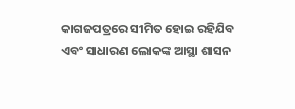କାଗଜପତ୍ରରେ ସୀମିତ ହୋଇ ରହିଯିବ ଏବଂ ସାଧାରଣ ଲୋକଙ୍କ ଆସ୍ଥା ଶାସନ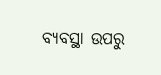ବ୍ୟବସ୍ଥା ଉପରୁ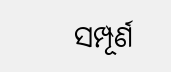ସମ୍ପୂର୍ଣ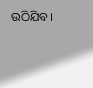ଉଠିଯିବ।